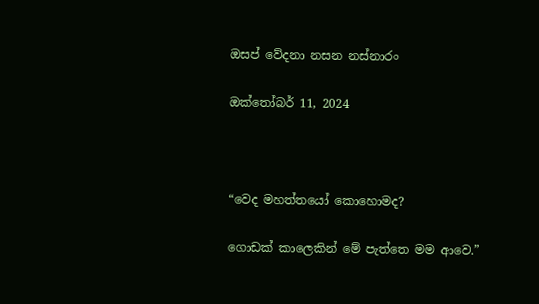ඔසප් වේදනා නසන නස්නාරං

ඔක්තෝබර් 11, 2024



“වෙද මහත්තයෝ කොහොමද?

ගොඩක් කාලෙකින් මේ පැත්තෙ මම ආවෙ.”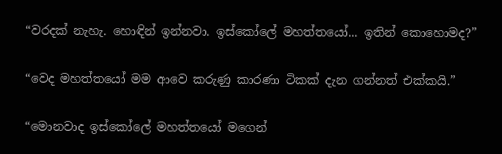“වරදක් නැහැ. හොඳින් ඉන්නවා. ඉස්කෝලේ මහත්තයෝ... ඉතින් කොහොමද?”

“වෙද මහත්තයෝ මම ආවෙ කරුණු කාරණා ටිකක් දැන ගන්නත් එක්කයි.”

“මොනවාද ඉස්කෝලේ මහත්තයෝ මගෙන්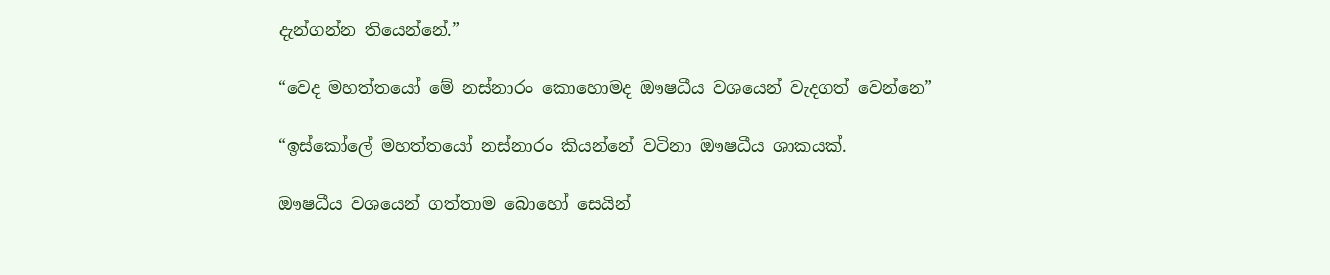දැන්ගන්න තියෙන්නේ.”

“වෙද මහත්තයෝ මේ නස්නාරං කොහොමද ඖෂධීය වශයෙන් වැදගත් වෙන්නෙ”

“ඉස්කෝලේ මහත්තයෝ නස්නාරං කියන්නේ වටිනා ඖෂධීය ශාකයක්.

ඖෂධීය වශයෙන් ගත්තාම බොහෝ සෙයින්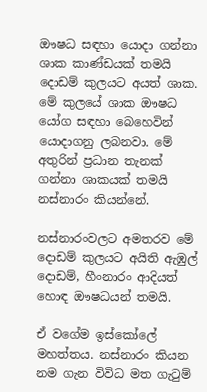ඖෂධ සඳහා යොදා ගන්නා ශාක කාණ්ඩයක් තමයි දොඩම් කුලයට අයත් ශාක. මේ කුලයේ ශාක ඖෂධ යෝග සඳහා බෙහෙවින් යොදාගනු ලබනවා. මේ අතුරින් ප්‍රධාන තැනක් ගන්නා ශාකයක් තමයි නස්නාරං කියන්නේ.

නස්නාරංවලට අමතරව මේ දොඩම් කුලයට අයිති ඇඹුල් දොඩම්, හීංනාරං ආදියත් හොඳ ඖෂධයන් තමයි.

ඒ වගේම ඉස්කෝලේ මහත්තය. නස්නාරං කියන නම ගැන විවිධ මත ගැටුම්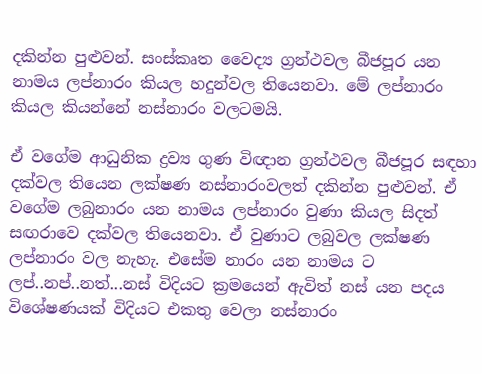දකින්න පුළුවන්. සංස්කෘත වෛද්‍ය ග්‍රන්ථවල බීජපූර යන නාමය ලප්නාරං කියල හදුන්වල තියෙනවා. මේ ලප්නාරං කියල කියන්නේ නස්නාරං වලටමයි.

ඒ වගේම ආධුනික ද්‍රව්‍ය ගුණ විඥාන ග්‍රන්ථවල බීජපූර සඳහා දක්වල තියෙන ලක්ෂණ නස්නාරංවලත් දකින්න පුළුවන්. ඒ වගේම ලබුනාරං යන නාමය ලප්නාරං වුණා කියල සිදත් සඟරාවෙ දක්වල තියෙනවා. ඒ වුණාට ලබුවල ලක්ෂණ ලප්නාරං වල නැහැ. එසේම නාරං යන නාමය ට ලප්..නප්..නත්...නස් විදියට ක්‍රමයෙන් ඇවිත් නස් යන පදය විශේෂණයක් විදියට එකතු වෙලා නස්නාරං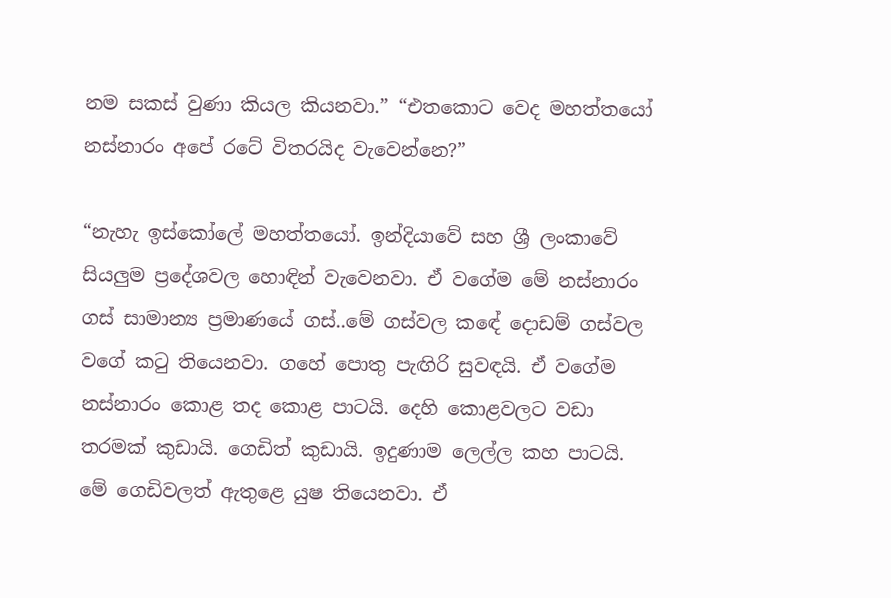නම සකස් වුණා කියල කියනවා.” “එතකොට වෙද මහත්තයෝ නස්නාරං අපේ රටේ විතරයිද වැවෙන්නෙ?”

“නැහැ ඉස්කෝලේ මහත්තයෝ. ඉන්දියාවේ සහ ශ්‍රී ලංකාවේ සියලුම ප්‍රදේශවල හොඳින් වැවෙනවා. ඒ වගේම මේ නස්නාරං ගස් සාමාන්‍ය ප්‍රමාණයේ ගස්..මේ ගස්වල කඳේ දොඩම් ගස්වල වගේ කටු තියෙනවා. ගහේ පොතු පැඟිරි සුවඳයි. ඒ වගේම නස්නාරං කොළ තද කොළ පාටයි. දෙහි කොළවලට වඩා තරමක් කුඩායි. ගෙඩිත් කුඩායි. ඉදුණාම ලෙල්ල කහ පාටයි. මේ ගෙඩිවලත් ඇතුළෙ යුෂ තියෙනවා. ඒ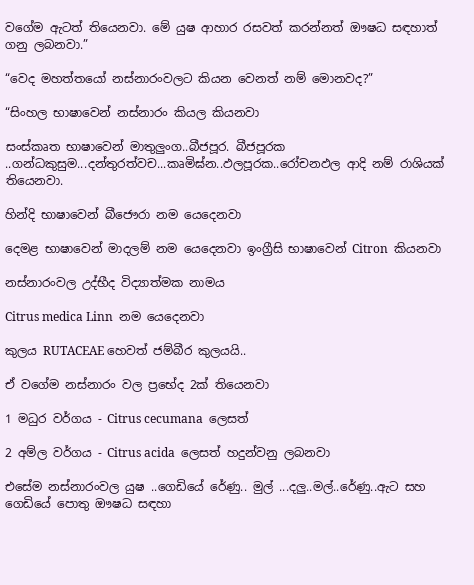වගේම ඇටත් තියෙනවා. මේ යුෂ ආහාර රසවත් කරන්නත් ඖෂධ සඳහාත් ගනු ලබනවා.”

“වෙද මහත්තයෝ නස්නාරංවලට කියන වෙනත් නම් මොනවද?”

“සිංහල භාෂාවෙන් නස්නාරං කියල කියනවා

සංස්කෘත භාෂාවෙන් මාතුලුංග..බීජපූර. බීජපූරක ..ගන්ධකුසුම...දන්තුරත්වච...කෘමිඝ්න..ඵලපූරක..රෝචනඵල ආදි නම් රාශියක් තියෙනවා.

හින්දි භාෂාවෙන් බීජෞරා නම යෙදෙනවා

දෙමළ භාෂාවෙන් මාදලම් නම යෙදෙනවා ඉංග්‍රීසි භාෂාවෙන් Citron  කියනවා

නස්නාරංවල උද්භීද විද්‍යාත්මක නාමය

Citrus medica Linn  නම යෙදෙනවා

කුලය RUTACEAE හෙවත් ජම්බීර කුලයයි..

ඒ වගේම නස්නාරං වල ප්‍රභේද 2ක් තියෙනවා

1 මධුර වර්ගය - Citrus cecumana  ලෙසත්

2 අම්ල වර්ගය - Citrus acida  ලෙසත් හදුන්වනු ලබනවා

එසේම නස්නාරංවල යුෂ ..ගෙඩියේ රේණු.. මුල් ...දලු..මල්..රේණු..ඇට සහ ගෙඩියේ පොතු ඖෂධ සඳහා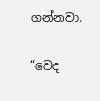ගන්නවා.

“වෙද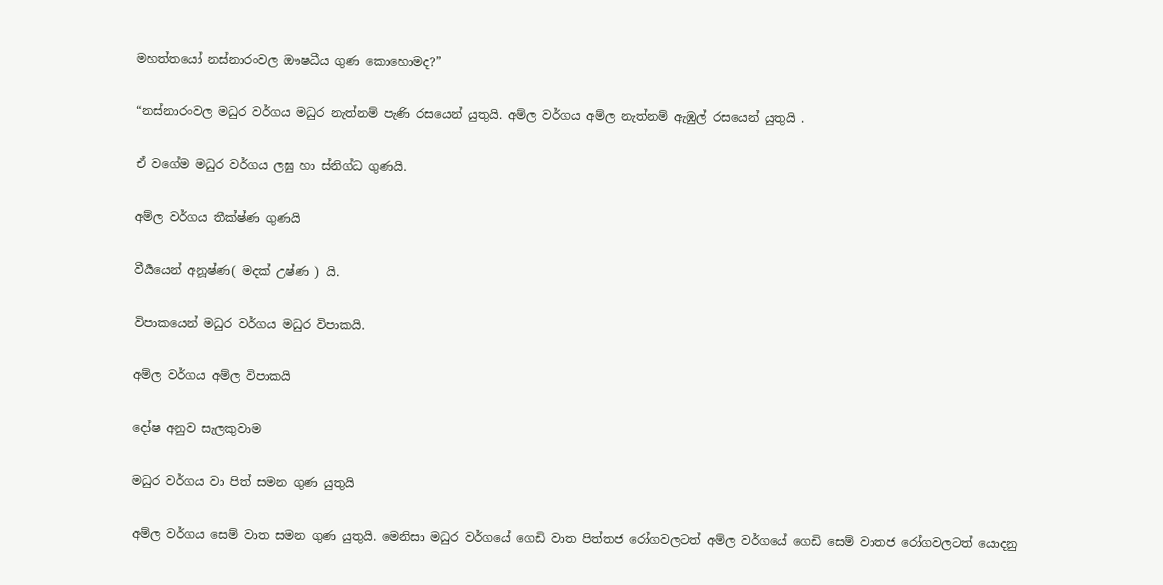මහත්තයෝ නස්නාරංවල ඖෂධීය ගුණ කොහොමද?”

“නස්නාරංවල මධුර වර්ගය මධුර නැත්නම් පැණි රසයෙන් යුතුයි. අම්ල වර්ගය අම්ල නැත්නම් ඇඹුල් රසයෙන් යුතුයි .

ඒ වගේම මධුර වර්ගය ලඝු හා ස්නිග්ධ ගුණයි.

අම්ල වර්ගය තීක්ෂ්ණ ගුණයි

වීර්‍යයෙන් අනූෂ්ණ( මදක් උෂ්ණ ) යි.

විපාකයෙන් මධුර වර්ගය මධුර විපාකයි.

අම්ල වර්ගය අම්ල විපාකයි

දෝෂ අනුව සැලකුවාම

මධුර වර්ගය වා පිත් සමන ගුණ යුතුයි

අම්ල වර්ගය සෙම් වාත සමන ගුණ යුතුයි. මෙනිසා මධුර වර්ගයේ ගෙඩි වාත පිත්තජ රෝගවලටත් අම්ල වර්ගයේ ගෙඩි සෙම් වාතජ රෝගවලටත් යොදනු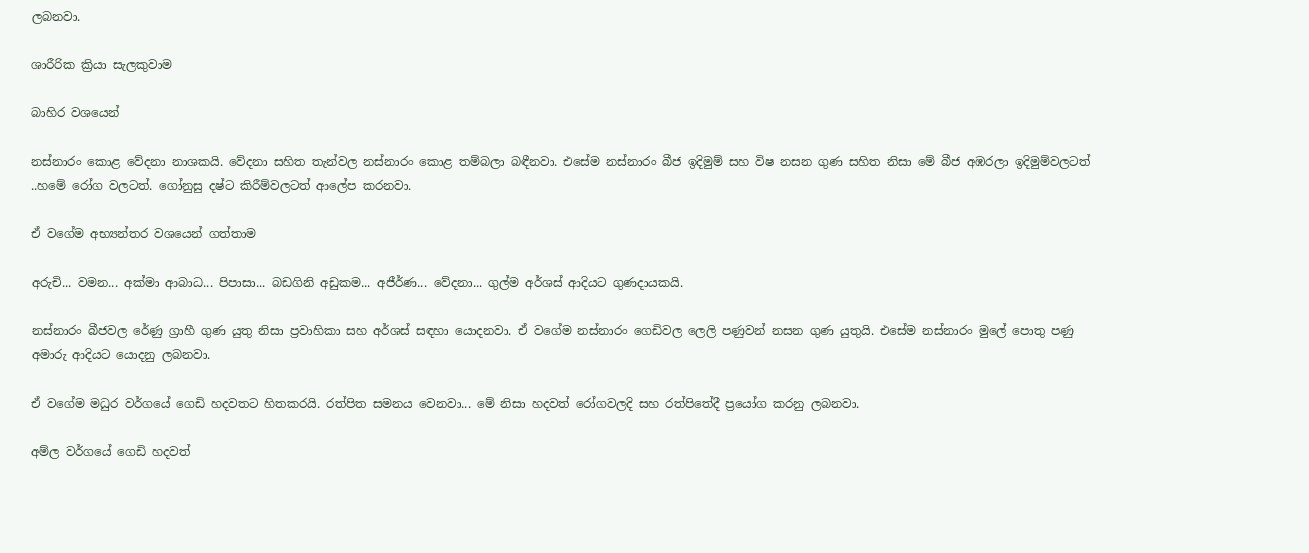ලබනවා.

ශාරීරික ක්‍රියා සැලකුවාම

බාහිර වශයෙන්

නස්නාරං කොළ වේදනා නාශකයි. වේදනා සහිත තැන්වල නස්නාරං කොළ තම්බලා බඳීනවා. එසේම නස්නාරං බීජ ඉදිමුම් සහ විෂ නසන ගුණ සහිත නිසා මේ බීජ අඹරලා ඉදිමුම්වලටත් ..හමේ රෝග වලටත්. ගෝනුසු දෂ්ට කිරීම්වලටත් ආලේප කරනවා.

ඒ වගේම අභ්‍යන්තර වශයෙන් ගත්තාම

අරුචි... වමන... අක්මා ආබාධ... පිපාසා... බඩගිනි අඩුකම... අජීර්ණ... වේදනා... ගුල්ම අර්ශස් ආදියට ගුණදායකයි.

නස්නාරං බීජවල රේණු ග්‍රාහී ගුණ යුතු නිසා ප්‍රවාහිකා සහ අර්ශස් සඳහා යොදනවා. ඒ වගේම නස්නාරං ගෙඩිවල ලෙලි පණුවන් නසන ගුණ යුතුයි. එසේම නස්නාරං මුලේ පොතු පණු අමාරු ආදියට යොදනු ලබනවා.

ඒ වගේම මධුර වර්ගයේ ගෙඩි හදවතට හිතකරයි. රත්පිත සමනය වෙනවා... මේ නිසා හදවත් රෝගවලදි සහ රත්පිතේදී ප්‍රයෝග කරනු ලබනවා.

අම්ල වර්ගයේ ගෙඩි හදවත්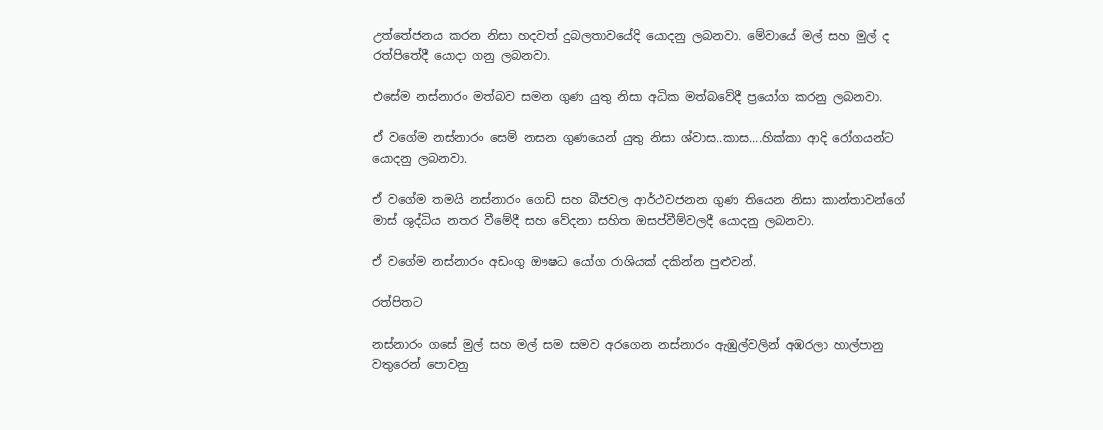උත්තේජනය කරන නිසා හදවත් දුබලතාවයේදි යොදනු ලබනවා. මේවායේ මල් සහ මුල් ද රත්පිතේදී යොදා ගනු ලබනවා.

එසේම නස්නාරං මත්බව සමන ගුණ යුතු නිසා අධික මත්බවේදී ප්‍රයෝග කරනු ලබනවා.

ඒ වගේම නස්නාරං සෙම් නසන ගුණයෙන් යුතු නිසා ශ්වාස..කාස....හික්කා ආදි රෝගයන්ට යොදනු ලබනවා.

ඒ වගේම තමයි නස්නාරං ගෙඩි සහ බීජවල ආර්ථවජනන ගුණ තියෙන නිසා කාන්තාවන්ගේ මාස් ශුද්ධිය නතර වීමේදී සහ වේදනා සහිත ඔසප්වීම්වලදී යොදනු ලබනවා.

ඒ වගේම නස්නාරං අඩංගු ඖෂධ යෝග රාශියක් දකින්න පුළුවන්.

රත්පිතට

නස්නාරං ගසේ මුල් සහ මල් සම සමව අරගෙන නස්නාරං ඇඹුල්වලින් අඹරලා හාල්පානු වතුරෙන් පොවනු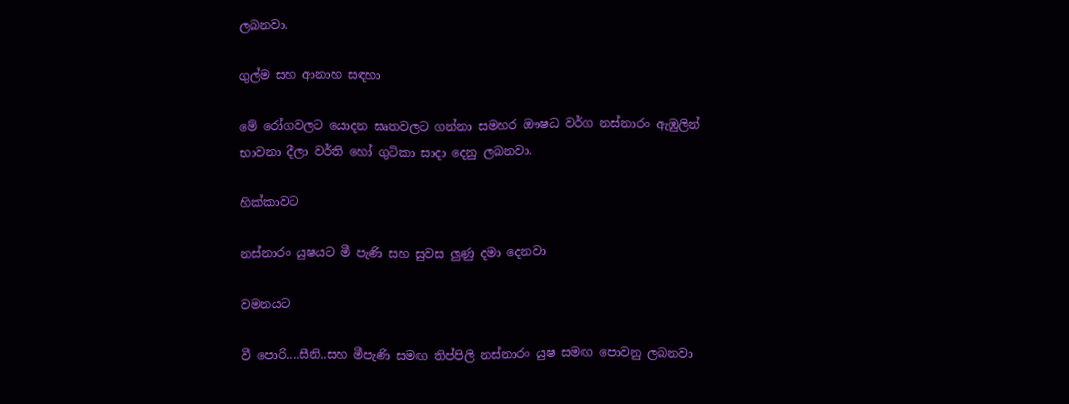ලබනවා.

ගුල්ම සහ ආනාහ සඳහා

මේ රෝගවලට යොදන ඝෘතවලට ගන්නා සමහර ඖෂධ වර්ග නස්නාරං ඇඹුලින් භාවනා දීලා වර්ති හෝ ගුටිකා සාදා දෙනු ලබනවා.

හික්කාවට

නස්නාරං යුෂයට මී පැණි සහ සුවස ලුණු දමා දෙනවා

වමනයට

වී පොරි....සීනි..සහ මීපැණි සමඟ තිප්පිලි නස්නාරං යුෂ සමඟ පොවනු ලබනවා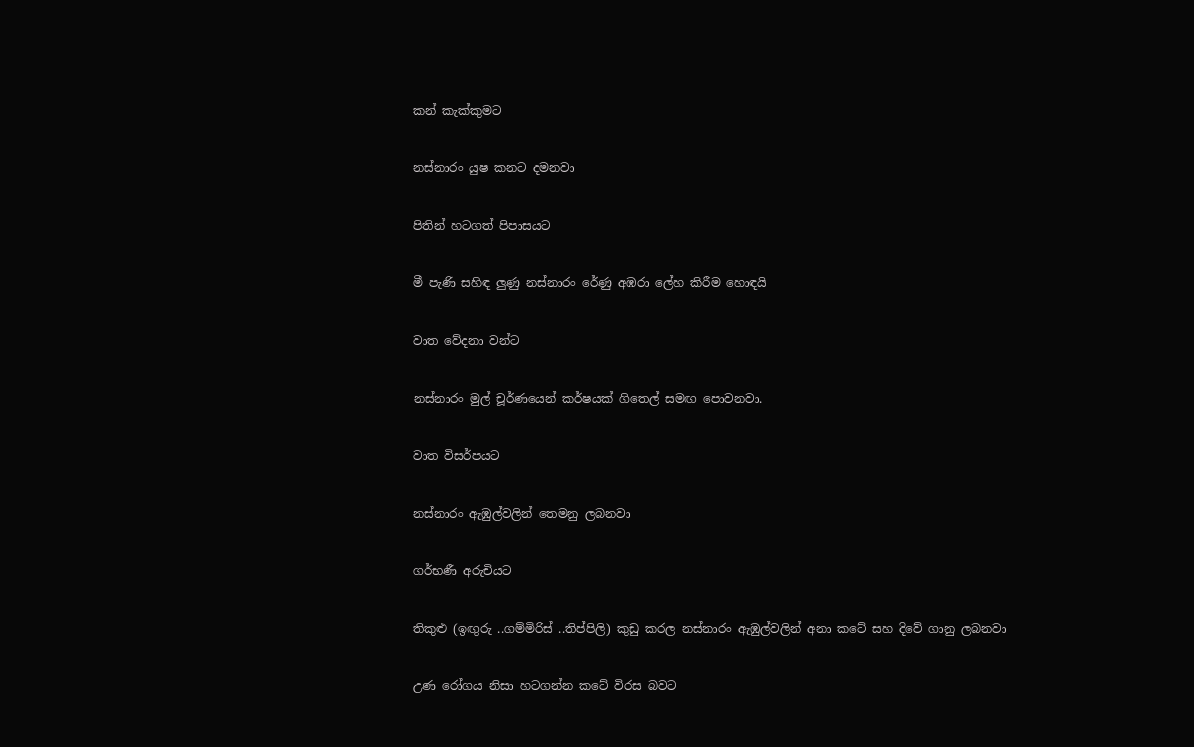කන් කැක්කුමට

නස්නාරං යුෂ කනට දමනවා

පිතින් හටගත් පිපාසයට

මී පැණි සහිඳ ලුණු නස්නාරං‍ රේණු අඹරා ලේහ කිරීම හොඳයි

වාත වේදනා වන්ට

නස්නාරං මුල් චූර්ණයෙන් කර්ෂයක් ගිතෙල් සමඟ පොවනවා.

වාත විසර්පයට

නස්නාරං ඇඹුල්වලින් තෙමනු ලබනවා

ගර්භණී අරුචියට

තිකුළු (ඉඟුරු ..ගම්මිරිස් ..තිප්පිලි) කුඩු කරල නස්නාරං ඇඹුල්වලින් අනා කටේ සහ දිවේ ගානු ලබනවා

උණ රෝගය නිසා හටගන්න කටේ විරස බවට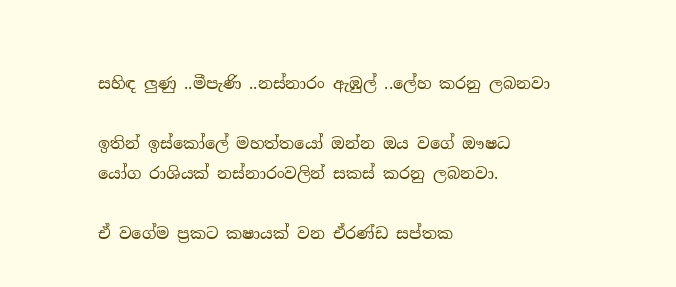සහිඳ ලුණු ..මීපැණි ..නස්නාරං ඇඹුල් ..ලේහ කරනු ලබනවා

ඉතින් ඉස්කෝලේ මහත්තයෝ ඔන්න ඔය වගේ ඖෂධ යෝග රාශියක් නස්නාරංවලින් සකස් කරනු ලබනවා.

ඒ වගේම ප්‍රකට කෂායක් වන ඒරණ්ඩ සප්තක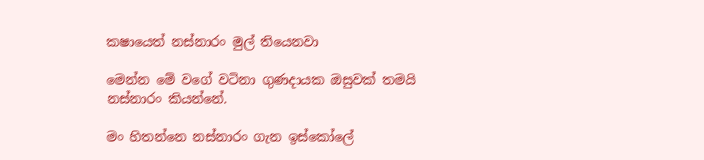කෂායෙත් නස්නාරං මුල් තියෙනවා

මෙන්න මේ වගේ වටිනා ගුණදායක ඔසුවක් තමයි නස්නාරං කියන්නේ.

මං හිතන්නෙ නස්නාරං ගැන ඉස්කෝලේ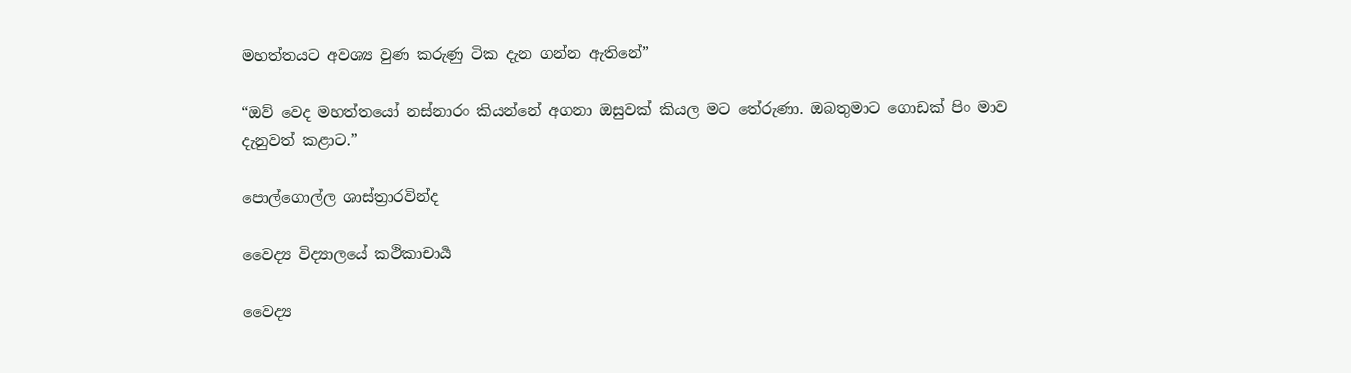මහත්තයට අවශ්‍ය වුණ කරුණු ටික දැන ගන්න ඇතිනේ”

“ඔව් වෙද මහත්තයෝ නස්නාරං කියන්නේ අගනා ඔසුවක් කියල මට තේරුණා. ඔබතුමාට ගොඩක් පිං මාව දැනුවත් කළාට.”

පොල්ගොල්ල ශාස්ත්‍රාරවින්ද

වෛද්‍ය විද්‍යාලයේ කථිකාචාර්‍ය

වෛද්‍ය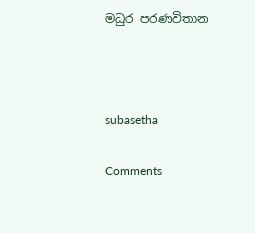මධුර පරණවිතාන



subasetha

Comments